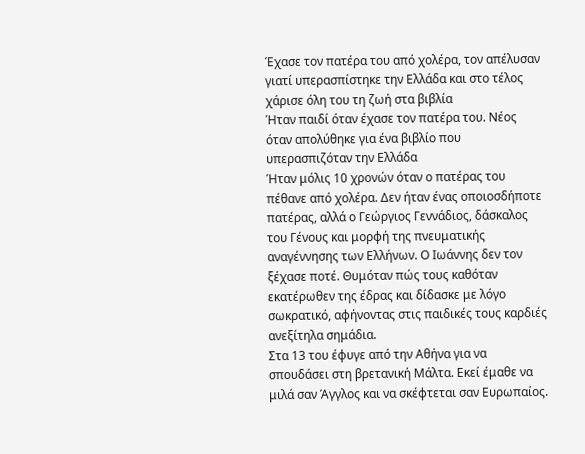Έχασε τον πατέρα του από χολέρα, τον απέλυσαν γιατί υπερασπίστηκε την Ελλάδα και στο τέλος χάρισε όλη του τη ζωή στα βιβλία
Ήταν παιδί όταν έχασε τον πατέρα του. Νέος όταν απολύθηκε για ένα βιβλίο που υπερασπιζόταν την Ελλάδα
Ήταν μόλις 10 χρονών όταν ο πατέρας του πέθανε από χολέρα. Δεν ήταν ένας οποιοσδήποτε πατέρας, αλλά ο Γεώργιος Γεννάδιος, δάσκαλος του Γένους και μορφή της πνευματικής αναγέννησης των Ελλήνων. Ο Ιωάννης δεν τον ξέχασε ποτέ. Θυμόταν πώς τους καθόταν εκατέρωθεν της έδρας και δίδασκε με λόγο σωκρατικό, αφήνοντας στις παιδικές τους καρδιές ανεξίτηλα σημάδια.
Στα 13 του έφυγε από την Αθήνα για να σπουδάσει στη βρετανική Μάλτα. Εκεί έμαθε να μιλά σαν Άγγλος και να σκέφτεται σαν Ευρωπαίος.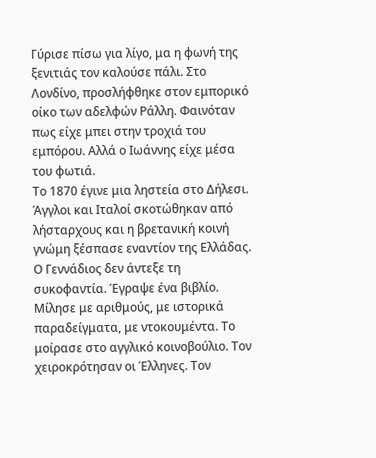Γύρισε πίσω για λίγο, μα η φωνή της ξενιτιάς τον καλούσε πάλι. Στο Λονδίνο, προσλήφθηκε στον εμπορικό οίκο των αδελφών Ράλλη. Φαινόταν πως είχε μπει στην τροχιά του εμπόρου. Αλλά ο Ιωάννης είχε μέσα του φωτιά.
Το 1870 έγινε μια ληστεία στο Δήλεσι. Άγγλοι και Ιταλοί σκοτώθηκαν από λήσταρχους και η βρετανική κοινή γνώμη ξέσπασε εναντίον της Ελλάδας. Ο Γεννάδιος δεν άντεξε τη συκοφαντία. Έγραψε ένα βιβλίο. Μίλησε με αριθμούς, με ιστορικά παραδείγματα, με ντοκουμέντα. Το μοίρασε στο αγγλικό κοινοβούλιο. Τον χειροκρότησαν οι Έλληνες. Τον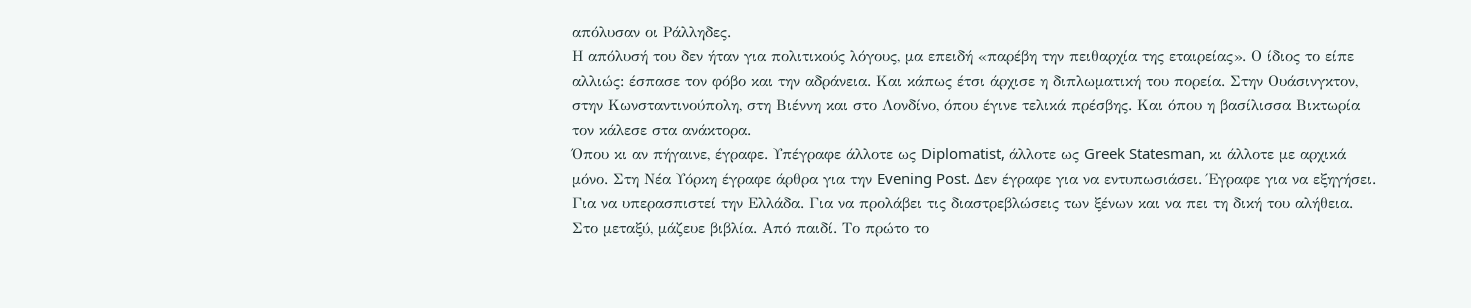απόλυσαν οι Ράλληδες.
Η απόλυσή του δεν ήταν για πολιτικούς λόγους, μα επειδή «παρέβη την πειθαρχία της εταιρείας». Ο ίδιος το είπε αλλιώς: έσπασε τον φόβο και την αδράνεια. Και κάπως έτσι άρχισε η διπλωματική του πορεία. Στην Ουάσινγκτον, στην Κωνσταντινούπολη, στη Βιέννη και στο Λονδίνο, όπου έγινε τελικά πρέσβης. Και όπου η βασίλισσα Βικτωρία τον κάλεσε στα ανάκτορα.
Όπου κι αν πήγαινε, έγραφε. Υπέγραφε άλλοτε ως Diplomatist, άλλοτε ως Greek Statesman, κι άλλοτε με αρχικά μόνο. Στη Νέα Υόρκη έγραφε άρθρα για την Evening Post. Δεν έγραφε για να εντυπωσιάσει. Έγραφε για να εξηγήσει. Για να υπερασπιστεί την Ελλάδα. Για να προλάβει τις διαστρεβλώσεις των ξένων και να πει τη δική του αλήθεια.
Στο μεταξύ, μάζευε βιβλία. Από παιδί. Το πρώτο το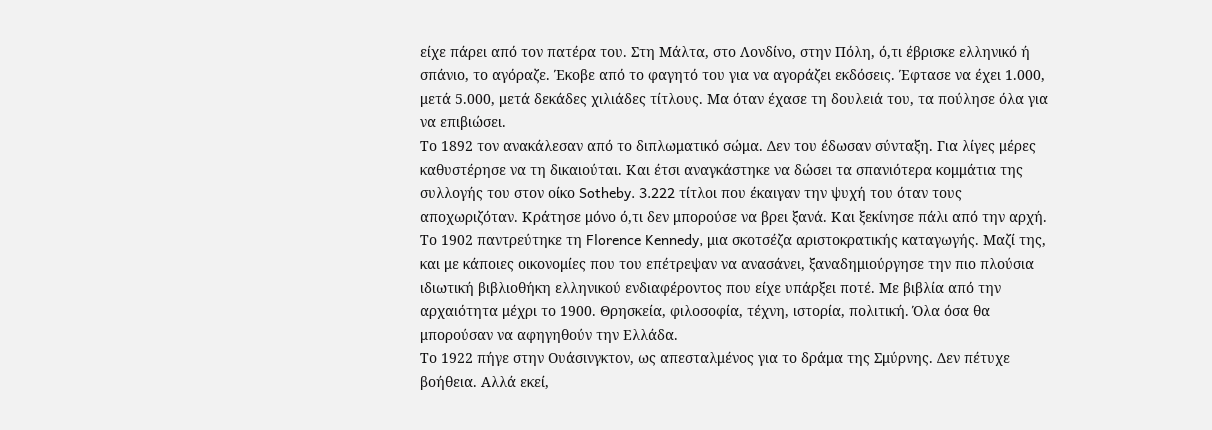είχε πάρει από τον πατέρα του. Στη Μάλτα, στο Λονδίνο, στην Πόλη, ό,τι έβρισκε ελληνικό ή σπάνιο, το αγόραζε. Έκοβε από το φαγητό του για να αγοράζει εκδόσεις. Έφτασε να έχει 1.000, μετά 5.000, μετά δεκάδες χιλιάδες τίτλους. Μα όταν έχασε τη δουλειά του, τα πούλησε όλα για να επιβιώσει.
Το 1892 τον ανακάλεσαν από το διπλωματικό σώμα. Δεν του έδωσαν σύνταξη. Για λίγες μέρες καθυστέρησε να τη δικαιούται. Και έτσι αναγκάστηκε να δώσει τα σπανιότερα κομμάτια της συλλογής του στον οίκο Sotheby. 3.222 τίτλοι που έκαιγαν την ψυχή του όταν τους αποχωριζόταν. Κράτησε μόνο ό,τι δεν μπορούσε να βρει ξανά. Και ξεκίνησε πάλι από την αρχή.
Το 1902 παντρεύτηκε τη Florence Kennedy, μια σκοτσέζα αριστοκρατικής καταγωγής. Μαζί της, και με κάποιες οικονομίες που του επέτρεψαν να ανασάνει, ξαναδημιούργησε την πιο πλούσια ιδιωτική βιβλιοθήκη ελληνικού ενδιαφέροντος που είχε υπάρξει ποτέ. Με βιβλία από την αρχαιότητα μέχρι το 1900. Θρησκεία, φιλοσοφία, τέχνη, ιστορία, πολιτική. Όλα όσα θα μπορούσαν να αφηγηθούν την Ελλάδα.
Το 1922 πήγε στην Ουάσινγκτον, ως απεσταλμένος για το δράμα της Σμύρνης. Δεν πέτυχε βοήθεια. Αλλά εκεί,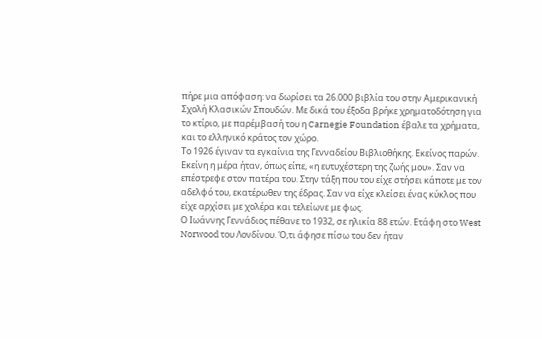πήρε μια απόφαση: να δωρίσει τα 26.000 βιβλία του στην Αμερικανική Σχολή Κλασικών Σπουδών. Με δικά του έξοδα βρήκε χρηματοδότηση για το κτίριο, με παρέμβασή του η Carnegie Foundation έβαλε τα χρήματα, και το ελληνικό κράτος τον χώρο.
Το 1926 έγιναν τα εγκαίνια της Γενναδείου Βιβλιοθήκης. Εκείνος παρών. Εκείνη η μέρα ήταν, όπως είπε, «η ευτυχέστερη της ζωής μου». Σαν να επέστρεφε στον πατέρα του. Στην τάξη που του είχε στήσει κάποτε με τον αδελφό του, εκατέρωθεν της έδρας. Σαν να είχε κλείσει ένας κύκλος που είχε αρχίσει με χολέρα και τελείωνε με φως.
Ο Ιωάννης Γεννάδιος πέθανε το 1932, σε ηλικία 88 ετών. Ετάφη στο West Norwood του Λονδίνου. Ό,τι άφησε πίσω του δεν ήταν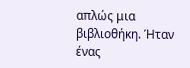απλώς μια βιβλιοθήκη. Ήταν ένας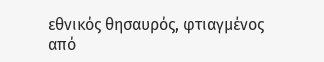εθνικός θησαυρός, φτιαγμένος από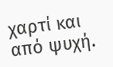χαρτί και από ψυχή.